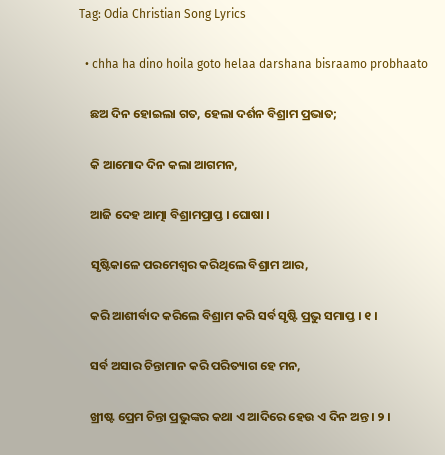Tag: Odia Christian Song Lyrics

  • chha ha dino hoila goto helaa darshana bisraamo probhaato

    ଛଅ ଦିନ ହୋଇଲା ଗତ, ହେଲା ଦର୍ଶନ ବିଶ୍ରାମ ପ୍ରଭାତ;

    କି ଆମୋଦ ଦିନ କଲା ଆଗମନ,

    ଆଜି ଦେହ ଆତ୍ମା ବିଶ୍ରାମପ୍ରାପ୍ତ । ଘୋଷା ।

    ସୃଷ୍ଟିକାଳେ ପରମେଶ୍ୱର କରିଥିଲେ ବିଶ୍ରାମ ଆର,

    କରି ଆଶୀର୍ବାଦ କରିଲେ ବିଶ୍ରାମ କରି ସର୍ବ ସୃଷ୍ଟି ପ୍ରଭୁ ସମାପ୍ତ । ୧ ।

    ସର୍ବ ଅସାର ଚିନ୍ତାମାନ କରି ପରିତ୍ୟାଗ ହେ ମନ,

    ଖ୍ରୀଷ୍ଟ ପ୍ରେମ ଚିନ୍ତା ପ୍ରଭୁଙ୍କର କଥା ଏ ଆଦିରେ ହେଉ ଏ ଦିନ ଅନ୍ତ । ୨ ।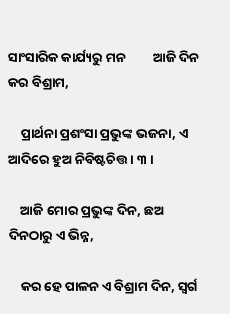ସାଂସାରିକ କାର୍ଯ୍ୟରୁ ମନ         ଆଜି ଦିନ କର ବିଶ୍ରାମ,

    ପ୍ରାର୍ଥନା ପ୍ରଶଂସା ପ୍ରଭୁଙ୍କ ଭଜନା, ଏ ଆଦିରେ ହୁଅ ନିବିଷ୍ଟଚିତ୍ତ । ୩ ।

    ଆଜି ମୋର ପ୍ରଭୁଙ୍କ ଦିନ, ଛଅ ଦିନଠାରୁ ଏ ଭିନ୍ନ,

    କର ହେ ପାଳନ ଏ ବିଶ୍ରାମ ଦିନ, ସ୍ୱର୍ଗ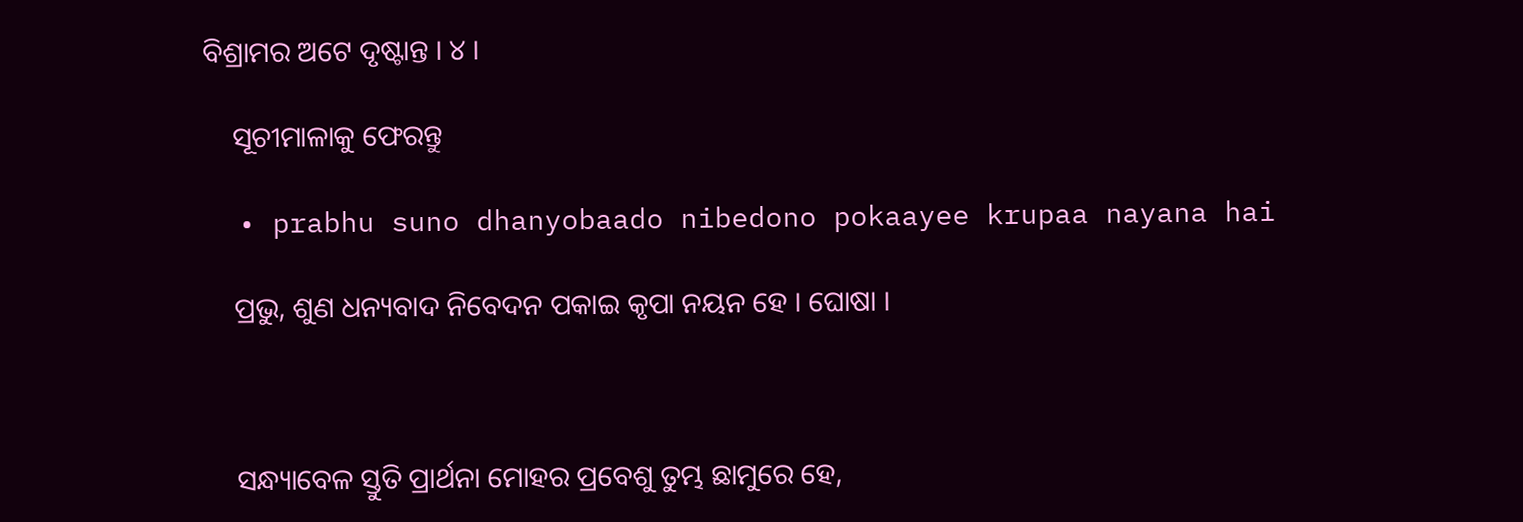ବିଶ୍ରାମର ଅଟେ ଦୃଷ୍ଟାନ୍ତ । ୪ ।

    ସୂଚୀମାଳାକୁ ଫେରନ୍ତୁ

  • prabhu suno dhanyobaado nibedono pokaayee krupaa nayana hai

    ପ୍ରଭୁ, ଶୁଣ ଧନ୍ୟବାଦ ନିବେଦନ ପକାଇ କୃପା ନୟନ ହେ । ଘୋଷା ।



    ସନ୍ଧ୍ୟାବେଳ ସ୍ତୁତି ପ୍ରାର୍ଥନା ମୋହର ପ୍ରବେଶୁ ତୁମ୍ଭ ଛାମୁରେ ହେ,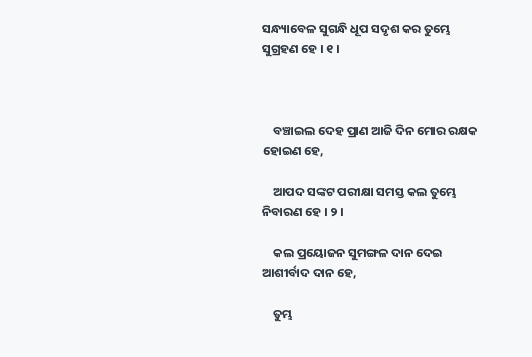ସନ୍ଧ୍ୟାବେଳ ସୁଗନ୍ଧି ଧୂପ ସଦୃଶ କର ତୁମ୍ଭେ ସୁଗ୍ରହଣ ହେ । ୧ ।



    ବଞ୍ଚାଇଲ ଦେହ ପ୍ରାଣ ଆଜି ଦିନ ମୋର ରକ୍ଷକ ହୋଇଣ ହେ,

    ଆପଦ ସଙ୍କଟ ପରୀକ୍ଷା ସମସ୍ତ କଲ ତୁମ୍ଭେ ନିବାରଣ ହେ । ୨ ।

    କଲ ପ୍ରୟୋଜନ ସୁମଙ୍ଗଳ ଦାନ ଦେଇ ଆଶୀର୍ବାଦ ଦାନ ହେ,

    ତୁମ୍ଭ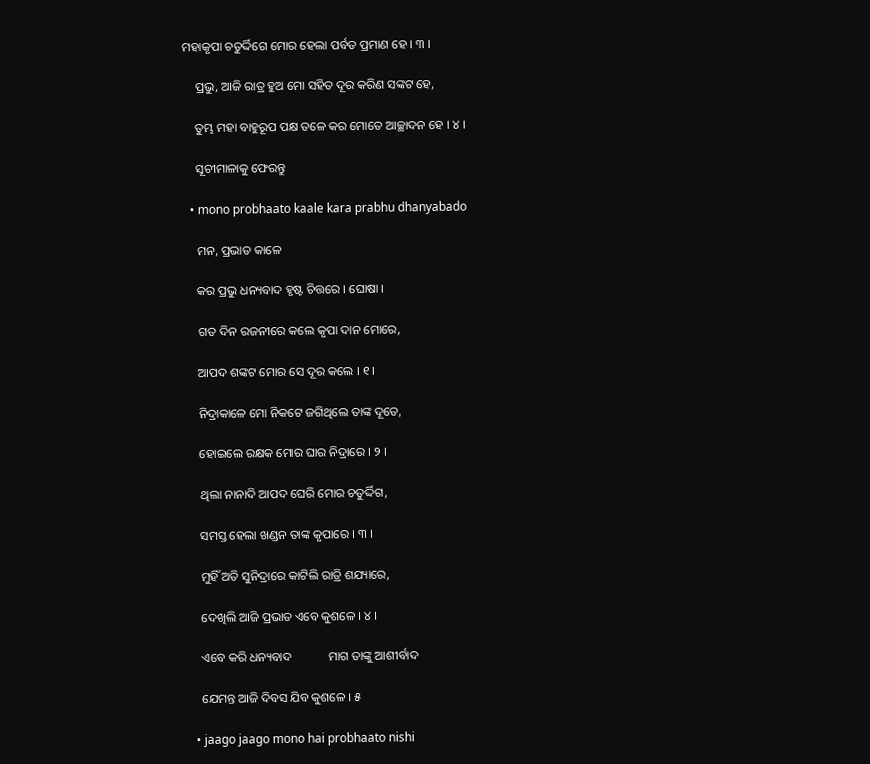ମହାକୃପା ଚତୁର୍ଦ୍ଦିଗେ ମୋର ହେଲା ପର୍ବତ ପ୍ରମାଣ ହେ । ୩ ।

    ପ୍ରଭୁ, ଆଜି ରାତ୍ର ହୁଅ ମୋ ସହିତ ଦୂର କରିଣ ସଙ୍କଟ ହେ,

    ତୁମ୍ଭ ମହା ବାହୁରୂପ ପକ୍ଷ ତଳେ କର ମୋତେ ଆଚ୍ଛାଦନ ହେ । ୪ ।

    ସୂଚୀମାଳାକୁ ଫେରନ୍ତୁ

  • mono probhaato kaale kara prabhu dhanyabado

    ମନ, ପ୍ରଭାତ କାଳେ

    କର ପ୍ରଭୁ ଧନ୍ୟବାଦ ହୃଷ୍ଟ ଚିତ୍ତରେ । ଘୋଷା ।

    ଗତ ଦିନ ରଜନୀରେ କଲେ କୃପା ଦାନ ମୋରେ,

    ଆପଦ ଶଙ୍କଟ ମୋର ସେ ଦୂର କଲେ । ୧ ।

    ନିଦ୍ରାକାଳେ ମୋ ନିକଟେ ଜଗିଥିଲେ ତାଙ୍କ ଦୂତେ,

    ହୋଇଲେ ରକ୍ଷକ ମୋର ଘାର ନିଦ୍ରାରେ । ୨ ।

    ଥିଲା ନାନାଦି ଆପଦ ଘେରି ମୋର ଚତୁର୍ଦ୍ଦିଗ,

    ସମସ୍ତ ହେଲା ଖଣ୍ଡନ ତାଙ୍କ କୃପାରେ । ୩ ।

    ମୁହିଁ ଅତି ସୁନିଦ୍ରାରେ କାଟିଲି ରାତ୍ରି ଶଯ୍ୟାରେ,

    ଦେଖିଲି ଆଜି ପ୍ରଭାତ ଏବେ କୁଶଳେ । ୪ ।

    ଏବେ କରି ଧନ୍ୟବାଦ            ମାଗ ତାଙ୍କୁ ଆଶୀର୍ବାଦ

    ଯେମନ୍ତ ଆଜି ଦିବସ ଯିବ କୁଶଳେ । ୫

  • jaago jaago mono hai probhaato nishi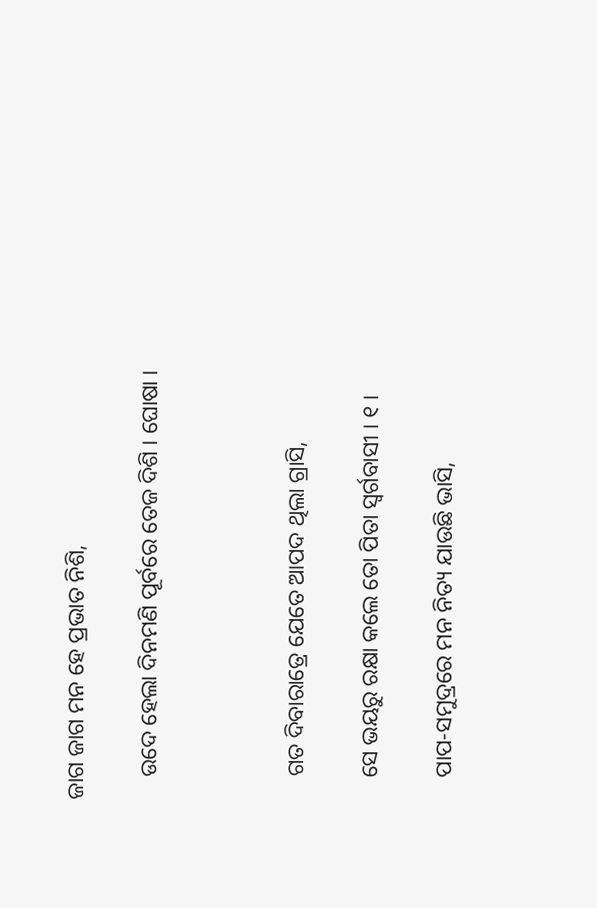ଜାଗ ଜାଗ ମନ ହେ ପ୍ରଭାତ ନିଶି,

    ଉଦେ ହେଲା ଦିନମଣି ପୂର୍ବରେ ତେଜ ଦିଶି । ଘୋଷା ।



    ଗତ ଦିବାରାତ୍ରେ ଯେତେ ଆପଦ ଥିଲା ଗ୍ରାସି,

    ସେ ଭୟରୁ ରକ୍ଷା କଲେ ତୋ ପିତା ସ୍ୱର୍ଗବାସୀ । ୧ ।

    ପାପ-ସମୁଦ୍ରରେ ମନ ନିତ୍ୟ ଯାଉଛି ଭାସି,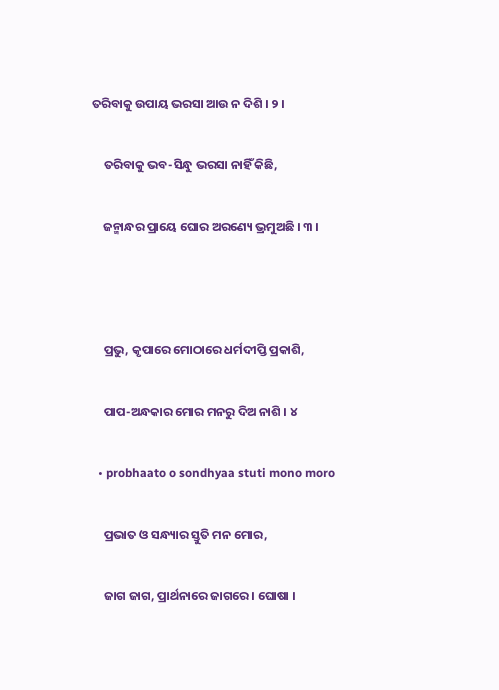ତରିବାକୁ ଉପାୟ ଭରସା ଆଉ ନ ଦିଶି । ୨ ।

    ତରିବାକୁ ଭବ-ସିନ୍ଧୁ ଭରସା ନାହିଁ କିଛି,

    ଜନ୍ମାନ୍ଧର ପ୍ରାୟେ ଘୋର ଅରଣ୍ୟେ ଭ୍ରମୁଅଛି । ୩ ।



    ପ୍ରଭୁ, କୃପାରେ ମୋଠାରେ ଧର୍ମଦୀପ୍ତି ପ୍ରକାଶି,

    ପାପ-ଅନ୍ଧକାର ମୋର ମନରୁ ଦିଅ ନାଶି । ୪

  • probhaato o sondhyaa stuti mono moro

    ପ୍ରଭାତ ଓ ସନ୍ଧ୍ୟାର ସ୍ତୁତି ମନ ମୋର,

    ଜାଗ ଜାଗ, ପ୍ରାର୍ଥନାରେ ଜାଗରେ । ଘୋଷା ।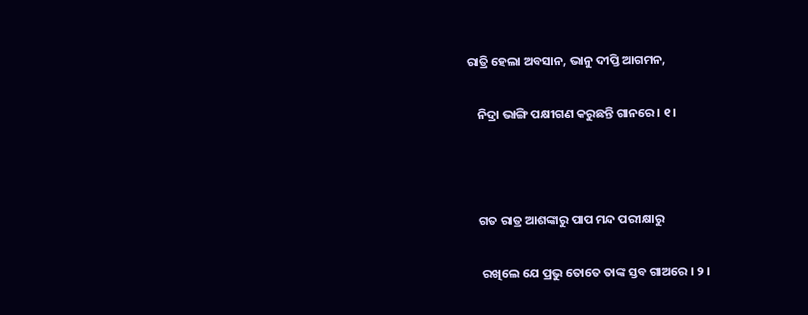ରାତ୍ରି ହେଲା ଅବସାନ, ଭାନୁ ଦୀପ୍ତି ଆଗମନ,

    ନିଦ୍ରା ଭାଙ୍ଗି ପକ୍ଷୀଗଣ କରୁଛନ୍ତି ଗାନରେ । ୧ ।



    ଗତ ରାତ୍ର ଆଶଙ୍କାରୁ ପାପ ମନ୍ଦ ପରୀକ୍ଷାରୁ

     ରଖିଲେ ଯେ ପ୍ରଭୁ ତୋତେ ତାଙ୍କ ସ୍ତବ ଗାଅରେ । ୨ ।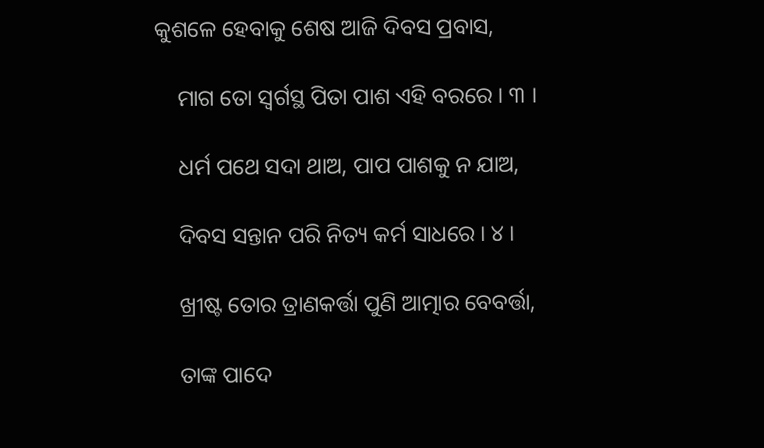କୁଶଳେ ହେବାକୁ ଶେଷ ଆଜି ଦିବସ ପ୍ରବାସ,

    ମାଗ ତୋ ସ୍ୱର୍ଗସ୍ଥ ପିତା ପାଶ ଏହି ବରରେ । ୩ ।

    ଧର୍ମ ପଥେ ସଦା ଥାଅ, ପାପ ପାଶକୁ ନ ଯାଅ,

    ଦିବସ ସନ୍ତାନ ପରି ନିତ୍ୟ କର୍ମ ସାଧରେ । ୪ ।

    ଖ୍ରୀଷ୍ଟ ତୋର ତ୍ରାଣକର୍ତ୍ତା ପୁଣି ଆତ୍ମାର ବେବର୍ତ୍ତା,

    ତାଙ୍କ ପାଦେ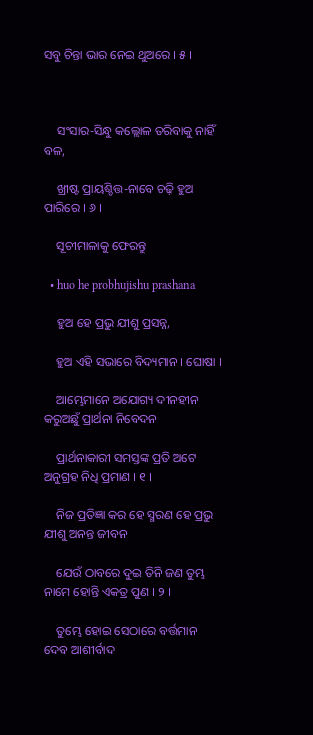ସବୁ ଚିନ୍ତା ଭାର ନେଇ ଥୁଅରେ । ୫ ।



    ସଂସାର-ସିନ୍ଧୁ କଲ୍ଲୋଳ ତରିବାକୁ ନାହିଁ ବଳ,

    ଖ୍ରୀଷ୍ଟ ପ୍ରାୟଶ୍ଚିତ୍ତ-ନାବେ ଚଢ଼ି ହୁଅ ପାରିରେ । ୬ ।

    ସୂଚୀମାଳାକୁ ଫେରନ୍ତୁ

  • huo he probhujishu prashana

    ହୁଅ ହେ ପ୍ରଭୁ ଯୀଶୁ ପ୍ରସନ୍ନ,

    ହୁଅ ଏହି ସଭାରେ ବିଦ୍ୟମାନ । ଘୋଷା ।

    ଆମ୍ଭେମାନେ ଅଯୋଗ୍ୟ ଦୀନହୀନ କରୁଅଛୁଁ ପ୍ରାର୍ଥନା ନିବେଦନ

    ପ୍ରାର୍ଥନାକାରୀ ସମସ୍ତଙ୍କ ପ୍ରତି ଅଟେ ଅନୁଗ୍ରହ ନିଧି ପ୍ରମାଣ । ୧ ।

    ନିଜ ପ୍ରତିଜ୍ଞା କର ହେ ସ୍ମରଣ ହେ ପ୍ରଭୁ ଯୀଶୁ ଅନନ୍ତ ଜୀବନ

    ଯେଉଁ ଠାବରେ ଦୁଇ ତିନି ଜଣ ତୁମ୍ଭ ନାମେ ହୋନ୍ତି ଏକତ୍ର ପୁଣ । ୨ ।

    ତୁମ୍ଭେ ହୋଇ ସେଠାରେ ବର୍ତ୍ତମାନ ଦେବ ଆଶୀର୍ବାଦ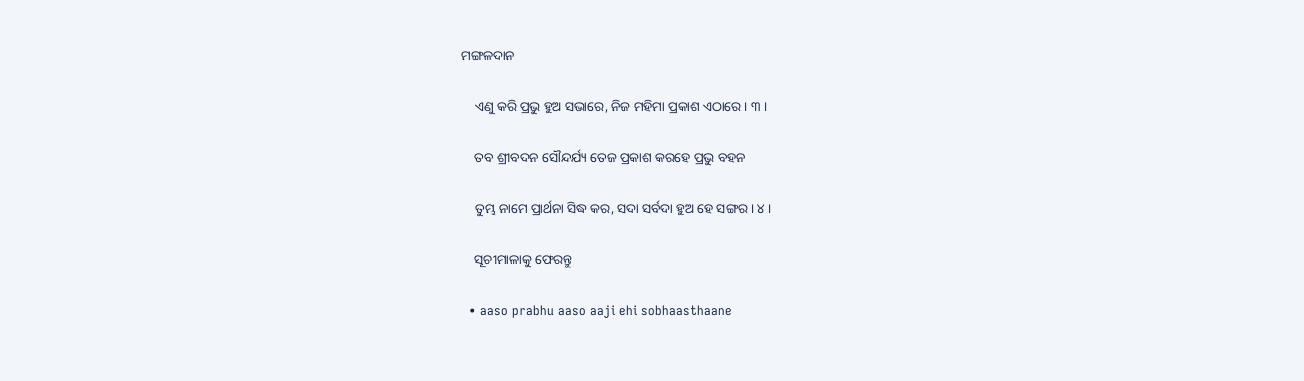ମଙ୍ଗଳଦାନ

    ଏଣୁ କରି ପ୍ରଭୁ ହୁଅ ସଭାରେ, ନିଜ ମହିମା ପ୍ରକାଶ ଏଠାରେ । ୩ ।

    ତବ ଶ୍ରୀବଦନ ସୌନ୍ଦର୍ଯ୍ୟ ତେଜ ପ୍ରକାଶ କରହେ ପ୍ରଭୁ ବହନ

    ତୁମ୍ଭ ନାମେ ପ୍ରାର୍ଥନା ସିଦ୍ଧ କର, ସଦା ସର୍ବଦା ହୁଅ ହେ ସଙ୍ଗର । ୪ ।

    ସୂଚୀମାଳାକୁ ଫେରନ୍ତୁ

  • aaso prabhu aaso aaji ehi sobhaasthaane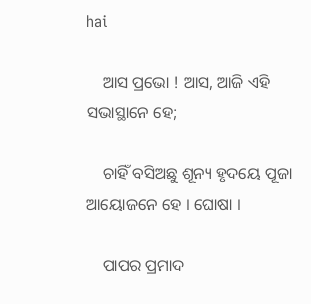hai

    ଆସ ପ୍ରଭୋ ! ଆସ, ଆଜି ଏହି ସଭାସ୍ଥାନେ ହେ;

    ଚାହିଁ ବସିଅଛୁ ଶୂନ୍ୟ ହୃଦୟେ ପୂଜା ଆୟୋଜନେ ହେ । ଘୋଷା ।

    ପାପର ପ୍ରମାଦ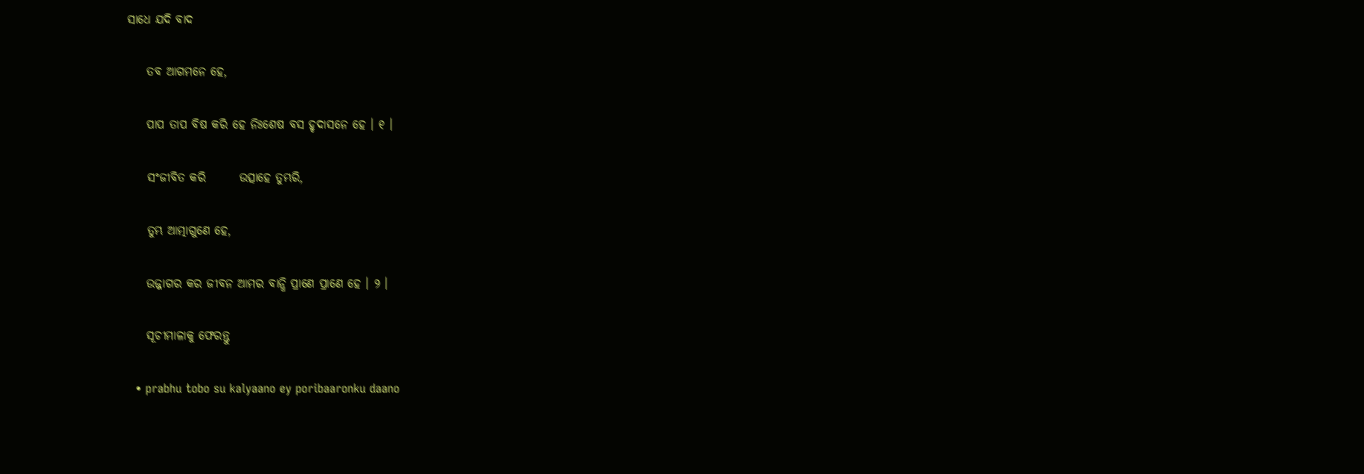ସାଧେ ଯଦି ବାଦ

    ତବ ଆଗମନେ ହେ,

    ପାପ ତାପ ବିଷ କରି ହେ ନିଃଶେଷ ବସ ହୃଦାସନେ ହେ । ୧ ।

    ସଂଜୀବିତ କରି       ଉତ୍ସାହେ ତୁମ୍ଭରି,

    ତୁମ୍ଭ ଆତ୍ମାଗୁଣେ ହେ,

    ଉଜ୍ଜାଗର କର ଜୀବନ ଆମର ବାନ୍ଧି ପ୍ରାଣେ ପ୍ରାଣେ ହେ । ୨ ।

    ସୂଚୀମାଳାକୁ ଫେରନ୍ତୁ

  • prabhu tobo su kalyaano ey poribaaronku daano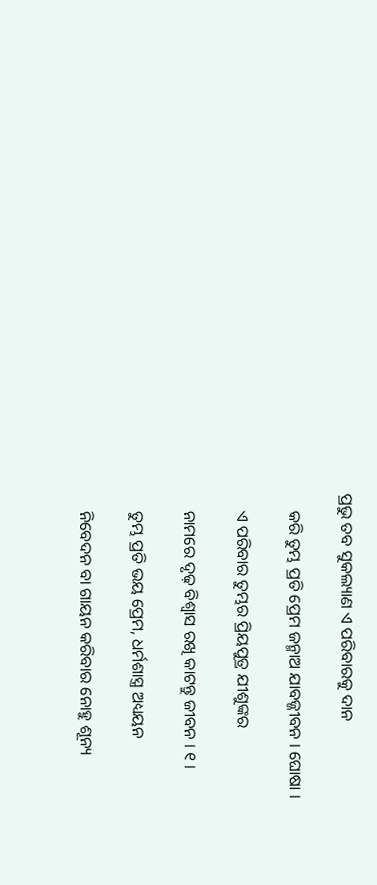ପ୍ରଭୁ ତବ ସୁକଲ୍ୟାଣ ଏ ପରିବାରକୁ ଦାନ

    କରି ତୁମ୍ଭ ପ୍ରତି ପ୍ରେମ ଜନ୍ମାଅ ଯାବଜ୍ଜୀବନ । ଘୋଷା ।

    ଏ ପରିବାର ତୁମ୍ଭର ପ୍ରିୟପୁତ୍ର ଯୀଶୁଙ୍କର

    ନାମରେ ଦୃଢ଼ ବିଶ୍ୱାସ ରଖି କାଟନ୍ତୁ ଜୀବନ । ୧ ।

    ତୁମ୍ଭ ପ୍ରତି ଭୟ ପ୍ରେମ, ଧର୍ମଶାସ୍ତ୍ର ଅଧ୍ୟୟନ

    ନିବେଦନ ବା ଗାୟନ କରିବାର ନୋହୁ ଶୂନ୍ୟ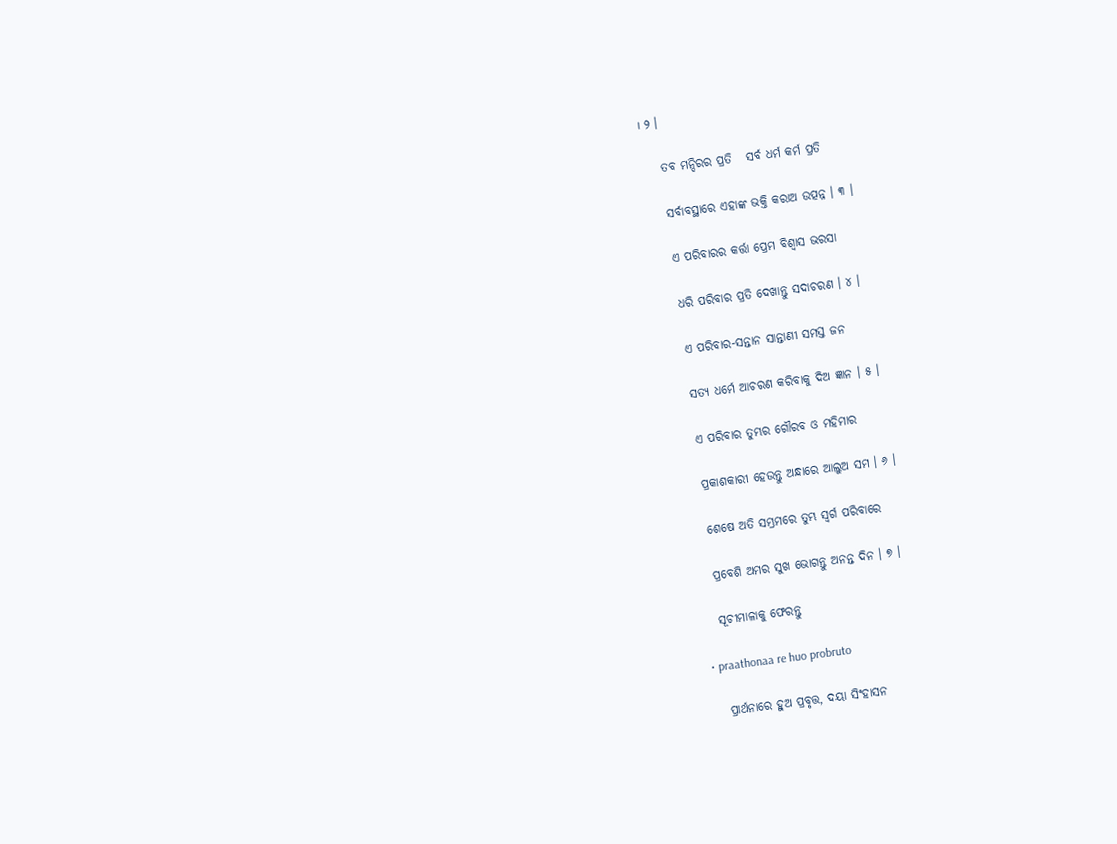। ୨ ।

    ତବ ମନ୍ଦିରର ପ୍ରତି   ସର୍ବ ଧର୍ମ କର୍ମ ପ୍ରତି

    ସର୍ବାବସ୍ଥାରେ ଏହାଙ୍କ ଭକ୍ତି କରାଅ ଉତ୍ପନ୍ନ । ୩ ।

    ଏ ପରିବାରର କର୍ତ୍ତା ପ୍ରେମ ବିଶ୍ୱାସ ଭରସା

    ଧରି ପରିବାର ପ୍ରତି ଦେଖାନ୍ତୁ ସଦାଚରଣ । ୪ ।

    ଏ ପରିବାର-ସନ୍ତାନ ସାନ୍ତାଣୀ ସମସ୍ତ ଜନ

    ସତ୍ୟ ଧର୍ମେ ଆଚରଣ କରିବାକୁ ଦିଅ ଜ୍ଞାନ । ୫ ।

    ଏ ପରିବାର ତୁମ୍ଭର ଗୌରବ ଓ ମହିମାର

    ପ୍ରକାଶକାରୀ ହେଉନ୍ତୁ ଅନ୍ଧାରେ ଆଲୁଅ ସମ । ୬ ।

    ଶେଷେ ଅତି ସମ୍ଭ୍ରମରେ ତୁମ୍ଭ ସ୍ୱର୍ଗ ପରିବାରେ

    ପ୍ରବେଶି ଅମର ସୁଖ ଭୋଗନ୍ତୁ ଅନନ୍ତ ଦିନ । ୭ ।

    ସୂଚୀମାଳାକୁ ଫେରନ୍ତୁ

  • praathonaa re huo probruto

    ପ୍ରାର୍ଥନାରେ ହୁଅ ପ୍ରବୃତ୍ତ, ଦୟା ସିଂହାସନ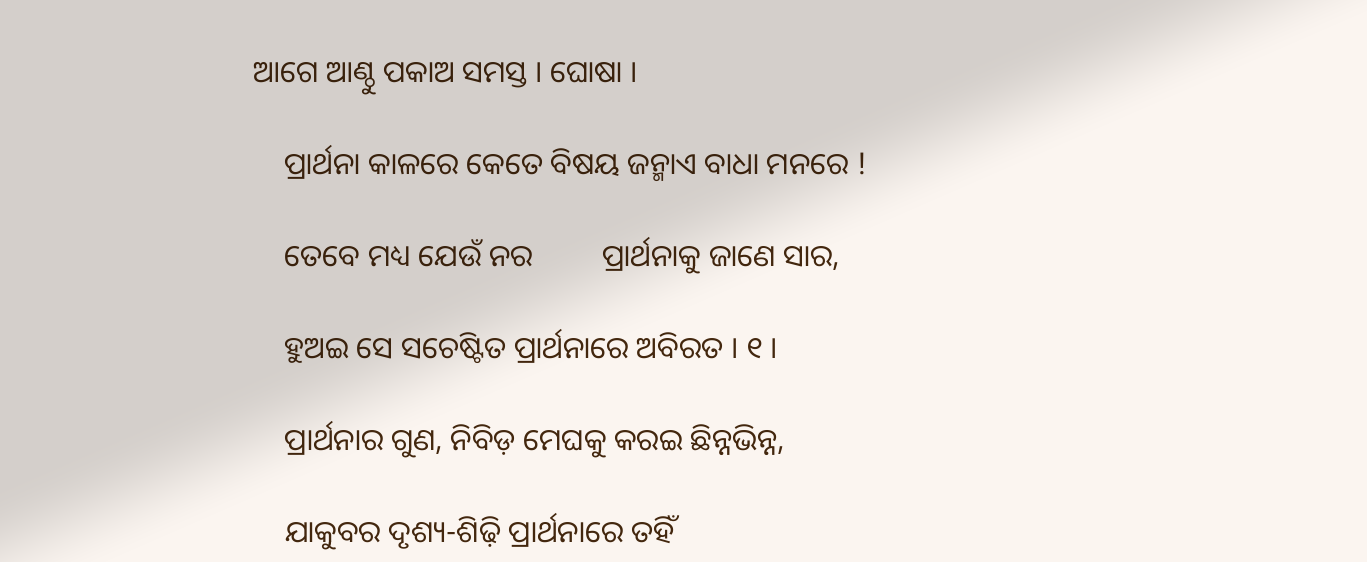ଆଗେ ଆଣ୍ଠୁ ପକାଅ ସମସ୍ତ । ଘୋଷା ।

    ପ୍ରାର୍ଥନା କାଳରେ କେତେ ବିଷୟ ଜନ୍ମାଏ ବାଧା ମନରେ !

    ତେବେ ମଧ୍ୟ ଯେଉଁ ନର         ପ୍ରାର୍ଥନାକୁ ଜାଣେ ସାର,

    ହୁଅଇ ସେ ସଚେଷ୍ଟିତ ପ୍ରାର୍ଥନାରେ ଅବିରତ । ୧ ।

    ପ୍ରାର୍ଥନାର ଗୁଣ, ନିବିଡ଼ ମେଘକୁ କରଇ ଛିନ୍ନଭିନ୍ନ,

    ଯାକୁବର ଦୃଶ୍ୟ-ଶିଢ଼ି ପ୍ରାର୍ଥନାରେ ତହିଁ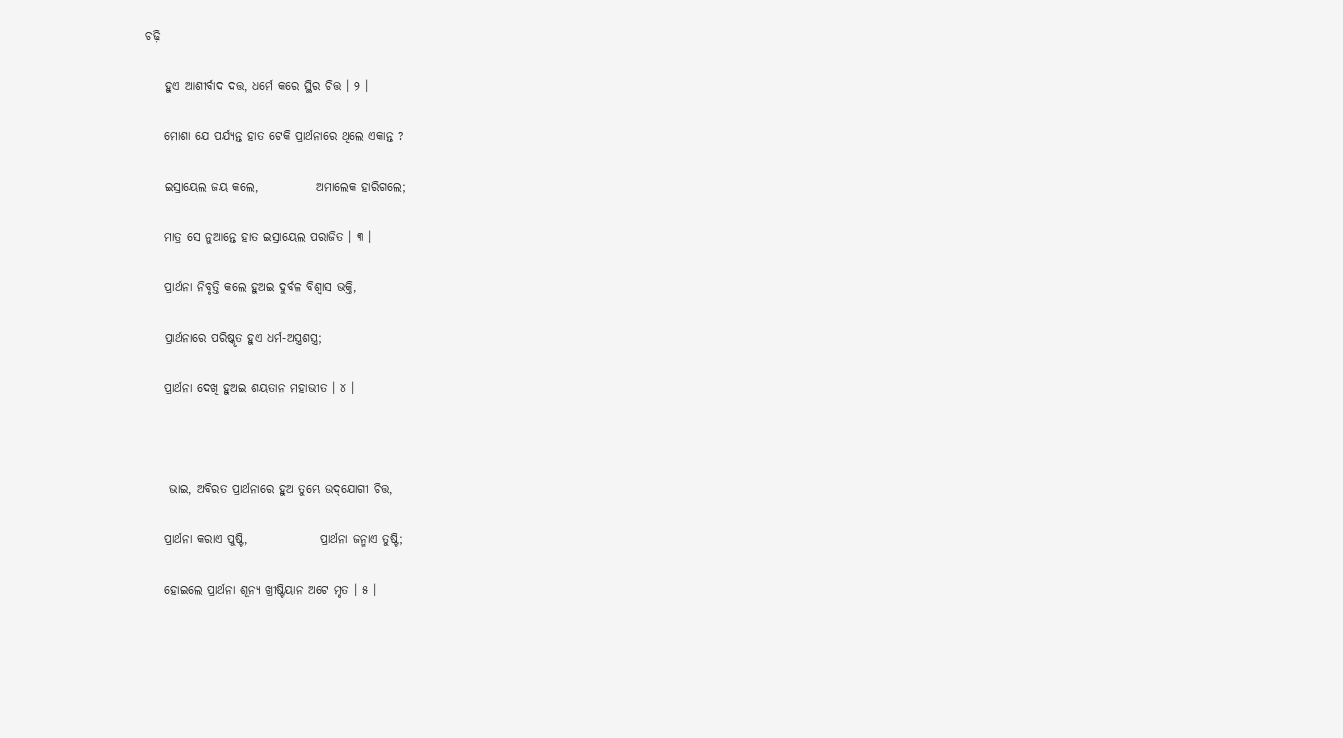ଚଢ଼ି

    ହୁଏ ଆଶୀର୍ବାଦ ଦତ୍ତ, ଧର୍ମେ କରେ ସ୍ଥିର ଚିତ୍ତ । ୨ ।

    ମୋଶା ଯେ ପର୍ଯ୍ୟନ୍ତ ହାତ ଟେକି ପ୍ରାର୍ଥନାରେ ଥିଲେ ଏକାନ୍ତ ?

    ଇସ୍ରାୟେଲ ଜୟ କଲେ,            ଅମାଲେକ ହାରିଗଲେ;

    ମାତ୍ର ସେ ନୁଆନ୍ତେ ହାତ ଇସ୍ରାୟେଲ ପରାଜିତ । ୩ ।

    ପ୍ରାର୍ଥନା ନିବୃତ୍ତି କଲେ ହୁଅଇ ଦୁର୍ବଳ ବିଶ୍ୱାସ ଭକ୍ତି,

    ପ୍ରାର୍ଥନାରେ ପରିଷ୍କୃତ ହୁଏ ଧର୍ମ-ଅସ୍ତ୍ରଶସ୍ତ୍ର;

    ପ୍ରାର୍ଥନା ଦେଖି ହୁଅଇ ଶୟତାନ ମହାଭୀତ । ୪ ।



     ଭାଇ, ଅବିରତ ପ୍ରାର୍ଥନାରେ ହୁଅ ତୁମ୍ଭେ ଉଦ୍‌ଯୋଗୀ ଚିତ୍ତ,

    ପ୍ରାର୍ଥନା କରାଏ ପୁଷ୍ଟି,               ପ୍ରାର୍ଥନା ଜନ୍ମାଏ ତୁଷ୍ଟି;

    ହୋଇଲେ ପ୍ରାର୍ଥନା ଶୂନ୍ୟ ଖ୍ରୀଷ୍ଟିୟାନ ଅଟେ ମୃତ । ୫ ।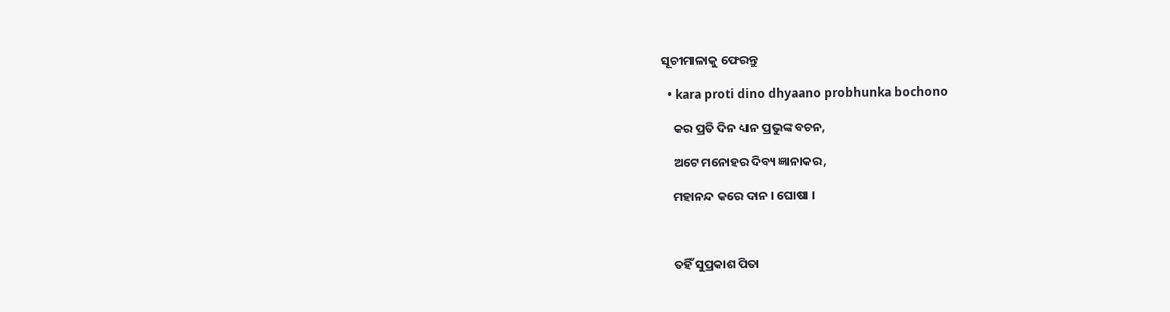ସୂଚୀମାଳାକୁ ଫେରନ୍ତୁ

  • kara proti dino dhyaano probhunka bochono

    କର ପ୍ରତି ଦିନ ଧ୍ୟାନ ପ୍ରଭୁଙ୍କ ବଚନ,

    ଅଟେ ମନୋହର ଦିବ୍ୟ ଜ୍ଞାନାକର,

    ମହାନନ୍ଦ କରେ ଦାନ । ଘୋଷା ।



    ତହିଁ ସୁପ୍ରକାଶ ପିତା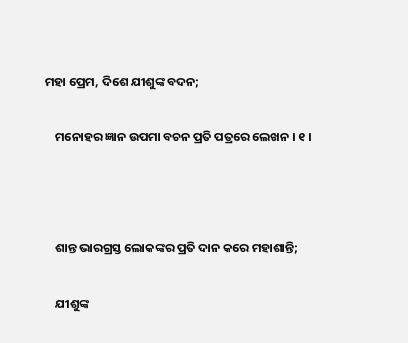ମହା ପ୍ରେମ, ଦିଶେ ଯୀଶୁଙ୍କ ବଦନ;

    ମନୋହର ଜ୍ଞାନ ଉପମା ବଚନ ପ୍ରତି ପତ୍ରରେ ଲେଖନ । ୧ ।



    ଶାନ୍ତ ଭାରଗ୍ରସ୍ତ ଲୋକଙ୍କର ପ୍ରତି ଦାନ କରେ ମହାଶାନ୍ତି;

    ଯୀଶୁଙ୍କ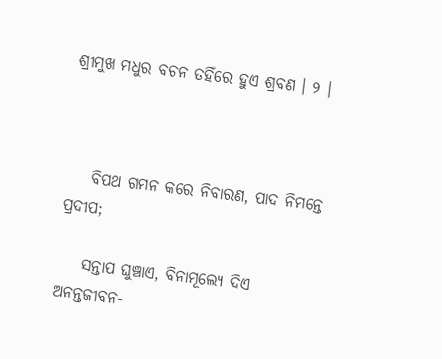ଶ୍ରୀମୁଖ ମଧୁର ବଚନ ତହିଁରେ ହୁଏ ଶ୍ରବଣ । ୨ ।



    ବିପଥ ଗମନ କରେ ନିବାରଣ, ପାଦ ନିମନ୍ତେ ପ୍ରଦୀପ;

    ସନ୍ତାପ ଘୁଞ୍ଚାଏ, ବିନାମୂଲ୍ୟେ ଦିଏ ଅନନ୍ତଜୀବନ-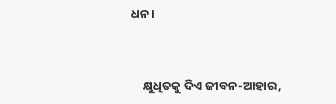ଧନ।



    କ୍ଷୁଧିତକୁ ଦିଏ ଜୀବନ-ଆହାର,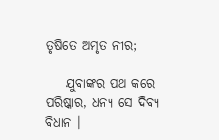ତୃଷିତେ ଅମୃତ ନୀର;

    ଯୁବାଙ୍କର ପଥ କରେ ପରିଷ୍କାର, ଧନ୍ୟ ସେ ଦିବ୍ୟ ବିଧାନ ।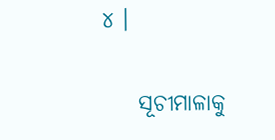୪ ।

    ସୂଚୀମାଳାକୁ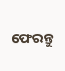ଫେରନ୍ତୁ